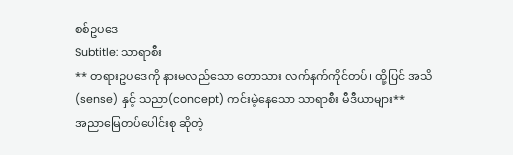စစ်ဥပဒေ
Subtitle: သာရာစီး
** တရားဥပဒေကို နားမလည်သော တောသား လက်နက်ကိုင်တပ်၊ ထို့ပြင် အသိ(sense) နှင့် သညာ(concept) ကင်းမဲ့နေသော သာရာစီး မီဒီယာများ**
အညာမြေတပ်ပေါင်းစု ဆိုတဲ့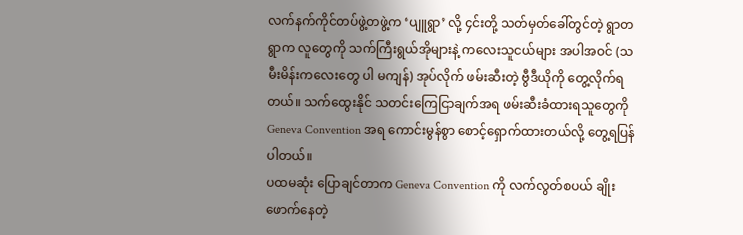လက်နက်ကိုင်တပ်ဖွဲ့တဖွဲ့က ‘ပျူရွာ’ လို့ ၄င်းတို့ သတ်မှတ်ခေါ်တွင်တဲ့ ရွာတရွာက လူတွေကို သက်ကြီးရွယ်အိုများနဲ့ ကလေးသူငယ်များ အပါအဝင် (သမီးမိန်းကလေးတွေ ပါ မကျန်) အုပ်လိုက် ဖမ်းဆီးတဲ့ ဗွီဒီယိုကို တွေ့လိုက်ရတယ်။ သက်ထွေးနိုင် သတင်းကြေငြာချက်အရ ဖမ်းဆီးခံထားရသူတွေကို Geneva Convention အရ ကောင်းမွန်စွာ စောင့်ရှောက်ထားတယ်လို့ တွေ့ရပြန်ပါတယ်။
ပထမဆုံး ပြောချင်တာက Geneva Convention ကို လက်လွတ်စပယ် ချိုးဖောက်နေတဲ့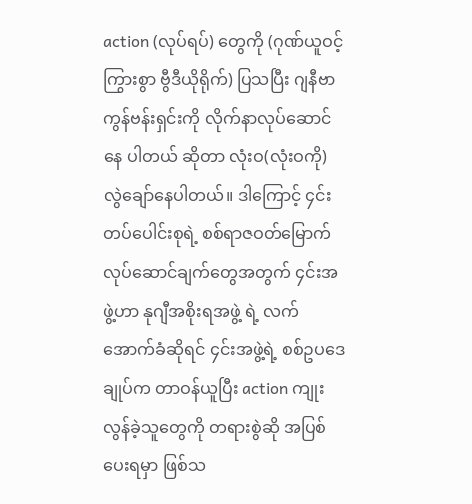action (လုပ်ရပ်) တွေကို (ဂုဏ်ယူဝင့်ကြွားစွာ ဗွီဒီယိုရိုက်) ပြသပြီး ဂျနီဗာ ကွန်ဗန်းရှင်းကို လိုက်နာလုပ်ဆောင်နေ ပါတယ် ဆိုတာ လုံးဝ(လုံးဝကို) လွဲချော်နေပါတယ်။ ဒါကြောင့် ၄င်းတပ်ပေါင်းစုရဲ့ စစ်ရာဇဝတ်မြောက် လုပ်ဆောင်ချက်တွေအတွက် ၄င်းအဖွဲ့ဟာ နုဂျီအစိုးရအဖွဲ့ ရဲ့ လက်အောက်ခံဆိုရင် ၄င်းအဖွဲ့ရဲ့ စစ်ဥပဒေချုပ်က တာဝန်ယူပြီး action ကျုးလွန်ခဲ့သူတွေကို တရားစွဲဆို အပြစ်ပေးရမှာ ဖြစ်သ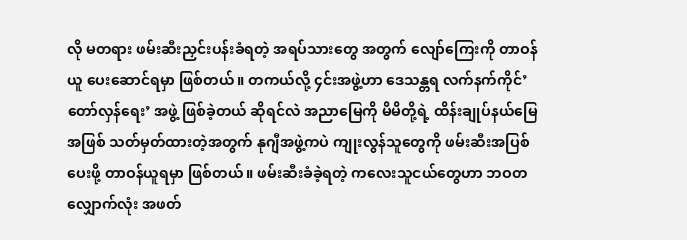လို မတရား ဖမ်းဆီးညှင်းပန်းခံရတဲ့ အရပ်သားတွေ အတွက် လျော်ကြေးကို တာဝန်ယူ ပေးဆောင်ရမှာ ဖြစ်တယ်။ တကယ်လို့ ၄င်းအဖွဲ့ဟာ ဒေသန္တရ လက်နက်ကိုင်’တော်လှန်ရေး’ အဖွဲ့ ဖြစ်ခဲ့တယ် ဆိုရင်လဲ အညာမြေကို မိမိတို့ရဲ့ ထိန်းချုပ်နယ်မြေအဖြစ် သတ်မှတ်ထားတဲ့အတွက် နုဂျီအဖွဲ့ကပဲ ကျုးလွန်သူတွေကို ဖမ်းဆီးအပြစ်ပေးဖို့ တာဝန်ယူရမှာ ဖြစ်တယ်။ ဖမ်းဆီးခံခဲ့ရတဲ့ ကလေးသူငယ်တွေဟာ ဘဝတလျှောက်လုံး အဖတ်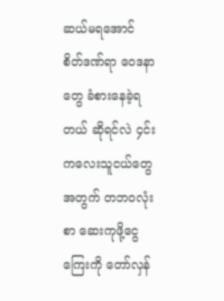ဆယ်မရအောင် စိတ်ဒဏ်ရာ ဝေဒနာတွေ ခံစားနေခဲ့ရတယ် ဆိုရင်လဲ ၄င်းကလေးသူငယ်တွေအတွက် တဘဝလုံးစာ ဆေးကုဖို့ငွေကြေးကို တော်လှန်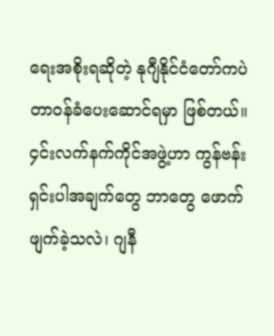ရေးအစိုးရဆိုတဲ့ နုဂျီနိုင်ငံတော်ကပဲ တာဝန်ခံပေးဆောင်ရမှာ ဖြစ်တယ်။
၄င်းလက်နက်ကိုင်အဖွဲ့ဟာ ကွန်ဗန်းရှင်းပါအချက်တွေ ဘာတွေ ဖောက်ဖျက်ခဲ့သလဲ၊ ဂျနီ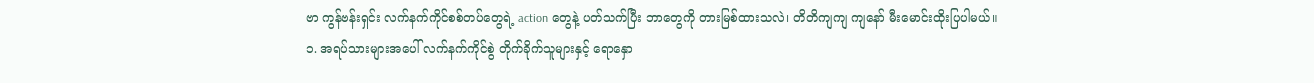ဗာ ကွန်ဗန်းရှင်း လက်နက်ကိုင်စစ်တပ်တွေရဲ့ action တွေနဲ့ ပတ်သက်ပြီး ဘာတွေကို တားမြစ်ထားသလဲ၊ တိတိကျကျ ကျနော် မီးမောင်းထိုးပြပါမယ်။
၁. အရပ်သားများအပေါ် လက်နက်ကိုင်စွဲ တိုက်ခိုက်သူများနှင့် ရောနှော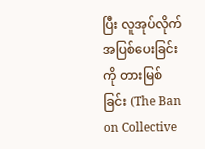ပြီး လူအုပ်လိုက် အပြစ်ပေးခြင်းကို တားမြစ်ခြင်း (The Ban on Collective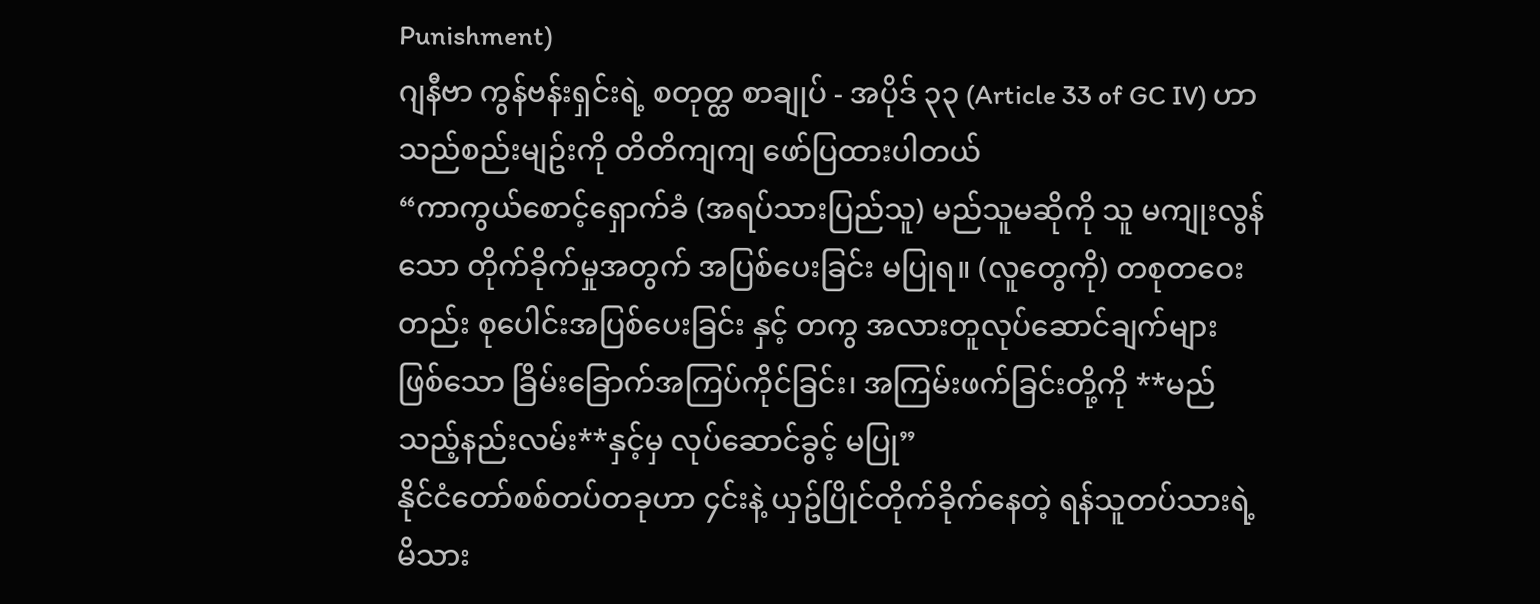Punishment)
ဂျနီဗာ ကွန်ဗန်းရှင်းရဲ့ စတုတ္ထ စာချုပ် - အပိုဒ် ၃၃ (Article 33 of GC IV) ဟာ သည်စည်းမျဥ်းကို တိတိကျကျ ဖော်ပြထားပါတယ်
“ကာကွယ်စောင့်ရှောက်ခံ (အရပ်သားပြည်သူ) မည်သူမဆိုကို သူ မကျုးလွန်သော တိုက်ခိုက်မှုအတွက် အပြစ်ပေးခြင်း မပြုရ။ (လူတွေကို) တစုတဝေးတည်း စုပေါင်းအပြစ်ပေးခြင်း နှင့် တကွ အလားတူလုပ်ဆောင်ချက်များ ဖြစ်သော ခြိမ်းခြောက်အကြပ်ကိုင်ခြင်း၊ အကြမ်းဖက်ခြင်းတို့ကို **မည်သည့်နည်းလမ်း**နှင့်မှ လုပ်ဆောင်ခွင့် မပြု”
နိုင်ငံတော်စစ်တပ်တခုဟာ ၄င်းနဲ့ ယှဥ်ပြိုင်တိုက်ခိုက်နေတဲ့ ရန်သူတပ်သားရဲ့ မိသား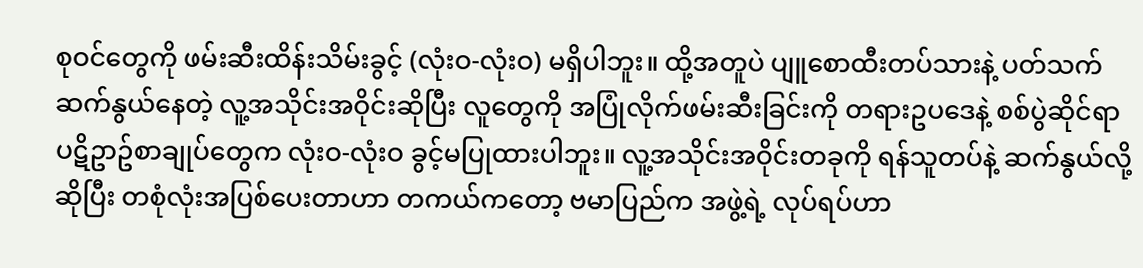စုဝင်တွေကို ဖမ်းဆီးထိန်းသိမ်းခွင့် (လုံးဝ-လုံးဝ) မရှိပါဘူး။ ထို့အတူပဲ ပျူစောထီးတပ်သားနဲ့ ပတ်သက်ဆက်နွယ်နေတဲ့ လူ့အသိုင်းအဝိုင်းဆိုပြီး လူတွေကို အပြုံလိုက်ဖမ်းဆီးခြင်းကို တရားဥပဒေနဲ့ စစ်ပွဲဆိုင်ရာ ပဋိဥာဥ်စာချုပ်တွေက လုံးဝ-လုံးဝ ခွင့်မပြုထားပါဘူး။ လူ့အသိုင်းအဝိုင်းတခုကို ရန်သူတပ်နဲ့ ဆက်နွယ်လို့ ဆိုပြီး တစုံလုံးအပြစ်ပေးတာဟာ တကယ်ကတော့ ဗမာပြည်က အဖွဲ့ရဲ့ လုပ်ရပ်ဟာ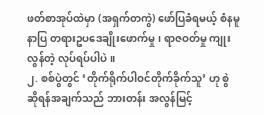ဖတ်စာအုပ်ထဲမှာ (အရှက်တကွဲ) ဖော်ပြခံရမယ့် စံနမူနာပြ တရားဥပဒေချိုးဖောက်မှု၊ ရာဇဝတ်မှု ကျုးလွန်တဲ့ လုပ်ရပ်ပါပဲ။
၂. စစ်ပွဲတွင် ‘တိုက်ရိုက်ပါဝင်တိုက်ခိုက်သူ’ ဟု စွဲဆိုရန်အချက်သည် ဘားတန်း အလွန်မြင့်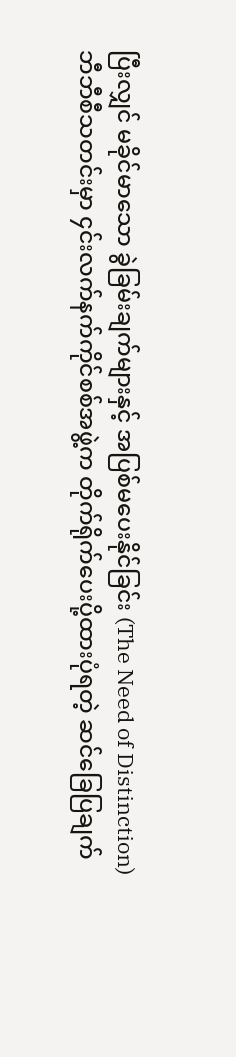ပြီးလျှင် မခိုင်မာသော ခွဲခြမ်းချက်များနှင့် အပြစ်မပေးနိုင်ခြင်း (The Need of Distinction)
ဘီဘီစီသတင်းမှာ ၄င်းလက်နက်ကိုင်စစ်အဖွဲ့က တိုက်ရိုက်ပေးပို့ထားပုံရတဲ့ ဆင်ခြေပြချက်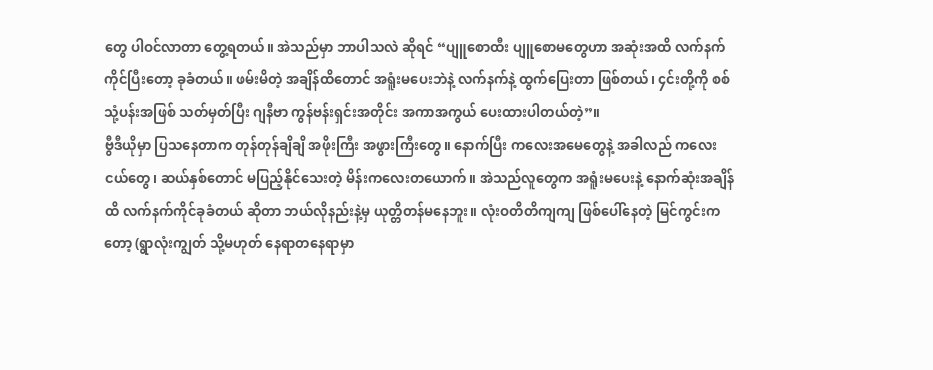တွေ ပါဝင်လာတာ တွေ့ရတယ်။ အဲသည်မှာ ဘာပါသလဲ ဆိုရင် “ပျူစောထီး ပျူစောမတွေဟာ အဆုံးအထိ လက်နက်ကိုင်ပြီးတော့ ခုခံတယ်။ ဖမ်းမိတဲ့ အချိန်ထိတောင် အရူံးမပေးဘဲနဲ့ လက်နက်နဲ့ ထွက်ပြေးတာ ဖြစ်တယ်၊ ၄င်းတို့ကို စစ်သုံ့ပန်းအဖြစ် သတ်မှတ်ပြီး ဂျနီဗာ ကွန်ဗန်းရှင်းအတိုင်း အကာအကွယ် ပေးထားပါတယ်တဲ့”။
ဗွီဒီယိုမှာ ပြသနေတာက တုန်တုန်ချိချိ အဖိုးကြီး အဖွားကြီးတွေ။ နောက်ပြီး ကလေးအမေတွေနဲ့ အခါလည် ကလေးငယ်တွေ၊ ဆယ်နှစ်တောင် မပြည့်နိုင်သေးတဲ့ မိန်းကလေးတယောက်။ အဲသည်လူတွေက အရူံးမပေးနဲ့ နောက်ဆုံးအချိန်ထိ လက်နက်ကိုင်ခုခံတယ် ဆိုတာ ဘယ်လိုနည်းနဲ့မှ ယုတ္တိတန်မနေဘူး။ လုံးဝတိတိကျကျ ဖြစ်ပေါ်နေတဲ့ မြင်ကွင်းကတော့ (ရွာလုံးကျွတ် သို့မဟုတ် နေရာတနေရာမှာ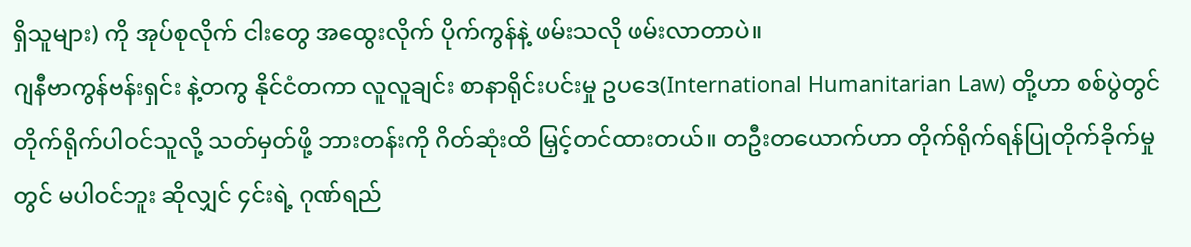ရှိသူများ) ကို အုပ်စုလိုက် ငါးတွေ အထွေးလိုက် ပိုက်ကွန်နဲ့ ဖမ်းသလို ဖမ်းလာတာပဲ။
ဂျနီဗာကွန်ဗန်းရှင်း နဲ့တကွ နိုင်ငံတကာ လူလူချင်း စာနာရိုင်းပင်းမှု ဥပဒေ(International Humanitarian Law) တို့ဟာ စစ်ပွဲတွင် တိုက်ရိုက်ပါဝင်သူလို့ သတ်မှတ်ဖို့ ဘားတန်းကို ဂိတ်ဆုံးထိ မြှင့်တင်ထားတယ်။ တဦးတယောက်ဟာ တိုက်ရိုက်ရန်ပြုတိုက်ခိုက်မှုတွင် မပါဝင်ဘူး ဆိုလျှင် ၄င်းရဲ့ ဂုဏ်ရည်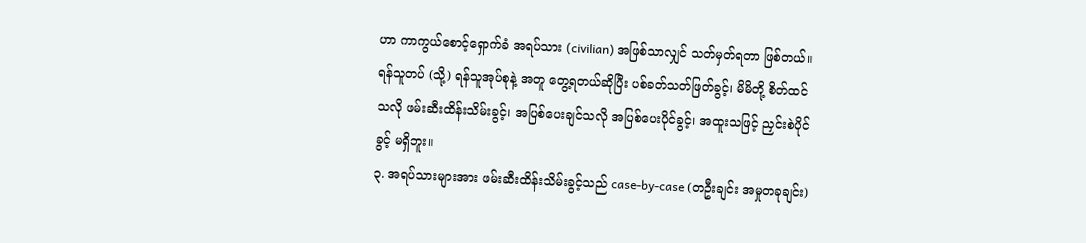ဟာ ကာကွယ်စောင့်ရှောက်ခံ အရပ်သား (civilian) အဖြစ်သာလျှင် သတ်မှတ်ရတာ ဖြစ်တယ်။ ရန်သူတပ် (သို့) ရန်သူအုပ်စုနဲ့ အတူ တွေ့ရတယ်ဆိုပြီး ပစ်ခတ်သတ်ဖြတ်ခွင့်၊ မိမိတို့ စိတ်ထင်သလို ဖမ်းဆီးထိန်းသိမ်းခွင့်၊ အပြစ်ပေးချင်သလို အပြစ်ပေးပိုင်ခွင့်၊ အထူးသဖြင့် ညှင်းစဲပိုင်ခွင့် မရှိဘူး။
၃. အရပ်သားများအား ဖမ်းဆီးထိန်းသိမ်းခွင့်သည် case-by-case (တဦးချင်း အမှုတခုချင်း)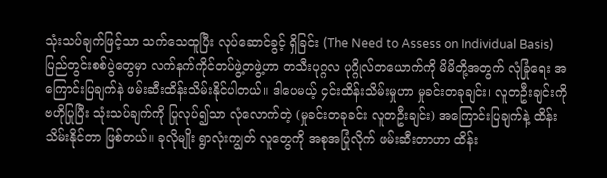သုံးသပ်ချက်ဖြင့်သာ သက်သေထူပြီး လုပ်ဆောင်ခွင့် ရှိခြင်း (The Need to Assess on Individual Basis)
ပြည်တွင်းစစ်ပွဲတွေမှာ လက်နက်ကိုင်တပ်ဖွဲ့တဖွဲ့ဟာ တသီးပုဂ္ဂလ ပုဂ္ဂိုလ်တယောက်ကို မိမိတို့အတွက် လုံခြုံရေး အကြောင်းပြချက်နဲ ဖမ်းဆီးထိန်းသိမ်းနိုင်ပါတယ်။ ဒါပေမယ့် ၄င်းထိန်းသိမ်းမှုဟာ မှုခင်းတခုချင်း၊ လူတဦးချင်းကို ဗဟိုပြုပြီး သုံးသပ်ချက်ကို ပြုလုပ်၍သာ လုံလောက်တဲ့ (မှုခင်းတခုခင်း လူတဦးချင်း) အကြောင်းပြချက်နဲ့ ထိန်းသိမ်းနိုင်တာ ဖြစ်တယ်။ ခုလိုမျိုး ရွာလုံးကျွတ် လူတွေကို အစုအပြုံလိုက် ဖမ်းဆီးတာဟာ ထိန်း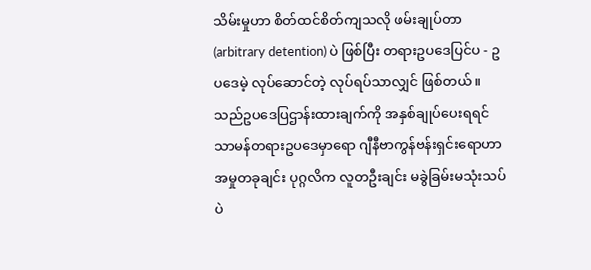သိမ်းမှုဟာ စိတ်ထင်စိတ်ကျသလို ဖမ်းချုပ်တာ (arbitrary detention) ပဲ ဖြစ်ပြီး တရားဥပဒေပြင်ပ - ဥပဒေမဲ့ လုပ်ဆောင်တဲ့ လုပ်ရပ်သာလျှင် ဖြစ်တယ်။
သည်ဥပဒေပြဌာန်းထားချက်ကို အနှစ်ချုပ်ပေးရရင် သာမန်တရားဥပဒေမှာရော ဂျီနီဗာကွန်ဗန်းရှင်းရောဟာ အမှုတခုချင်း ပုဂ္ဂလိက လူတဦးချင်း မခွဲခြမ်းမသုံးသပ်ပဲ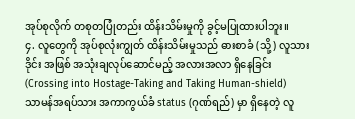အုပ်စုလိုက် တစုတပြုံတည်း ထိန်းသိမ်းမှုကို ခွင့်မပြုထားပါဘူး။
၄. လူတွေကို အုပ်စုလုံးကျွတ် ထိန်းသိမ်းမှုသည် ဓားစာခံ (သို့) လူသားဒိုင်း အဖြစ် အသုံးချလုပ်ဆောင်မည့် အလားအလာ ရှိနေခြင်း (Crossing into Hostage-Taking and Taking Human-shield)
သာမန်အရပ်သား အကာကွယ်ခံ status (ဂုဏ်ရည်) မှာ ရှိနေတဲ့ လူ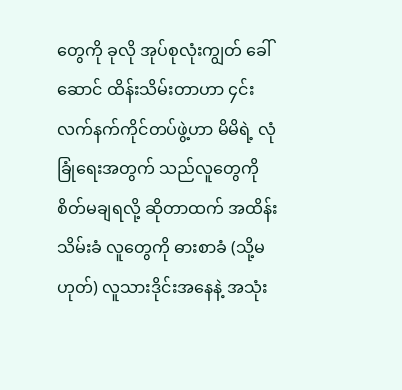တွေကို ခုလို အုပ်စုလုံးကျွတ် ခေါ်ဆောင် ထိန်းသိမ်းတာဟာ ၄င်းလက်နက်ကိုင်တပ်ဖွဲ့ဟာ မိမိရဲ့ လုံခြုံရေးအတွက် သည်လူတွေကို စိတ်မချရလို့ ဆိုတာထက် အထိန်းသိမ်းခံ လူတွေကို ဓားစာခံ (သို့မဟုတ်) လူသားဒိုင်းအနေနဲ့ အသုံး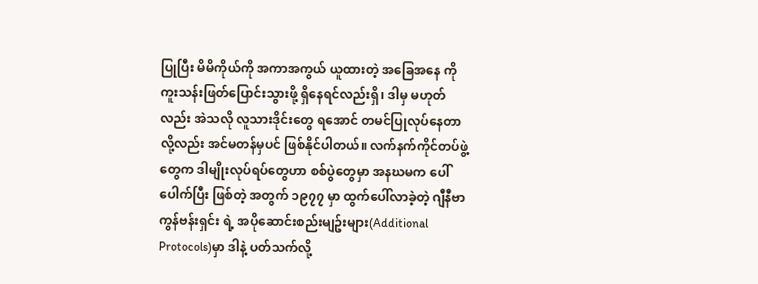ပြုပြီး မိမိကိုယ်ကို အကာအကွယ် ယူထားတဲ့ အခြေအနေ ကို ကူးသန်းဖြတ်ပြောင်းသွားဖို့ ရှိနေရင်လည်းရှိ၊ ဒါမှ မဟုတ်လည်း အဲသလို လူသားဒိုင်းတွေ ရအောင် တမင်ပြုလုပ်နေတာလို့လည်း အင်မတန်မှပင် ဖြစ်နိုင်ပါတယ်။ လက်နက်ကိုင်တပ်ဖွဲ့တွေက ဒါမျိုးလုပ်ရပ်တွေဟာ စစ်ပွဲတွေမှာ အနဃမက ပေါ်ပေါက်ပြီး ဖြစ်တဲ့ အတွက် ၁၉၇၇ မှာ ထွက်ပေါ်လာခဲ့တဲ့ ဂျီနီဗာကွန်ဗန်းရှင်း ရဲ့ အပိုဆောင်းစည်းမျဥ်းများ(Additional Protocols)မှာ ဒါနဲ့ ပတ်သက်လို့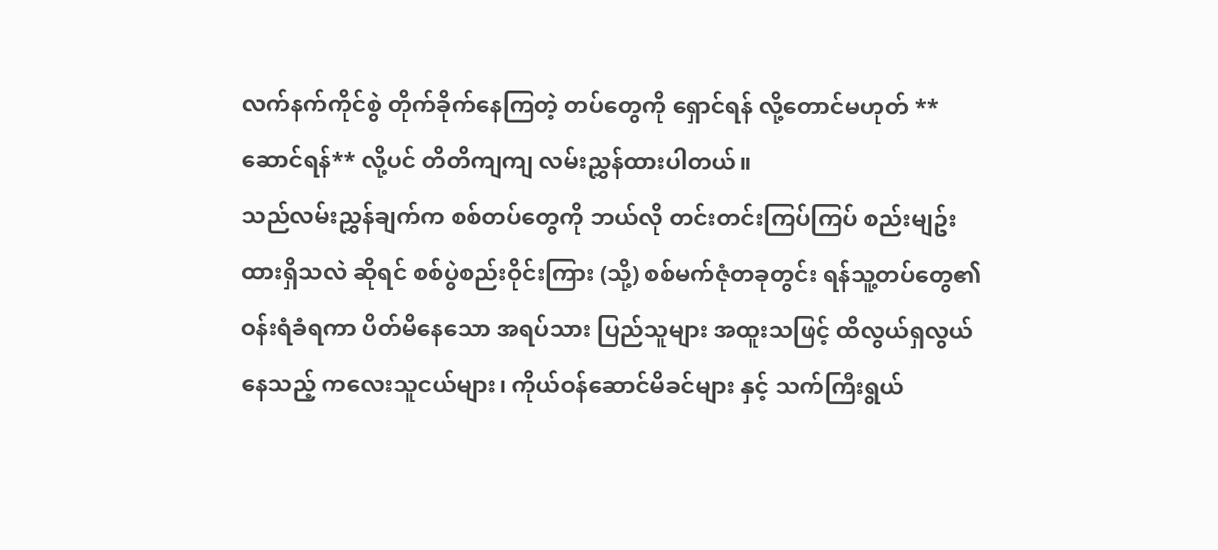လက်နက်ကိုင်စွဲ တိုက်ခိုက်နေကြတဲ့ တပ်တွေကို ရှောင်ရန် လို့တောင်မဟုတ် **ဆောင်ရန်** လို့ပင် တိတိကျကျ လမ်းညွှန်ထားပါတယ်။
သည်လမ်းညွှန်ချက်က စစ်တပ်တွေကို ဘယ်လို တင်းတင်းကြပ်ကြပ် စည်းမျဥ်းထားရှိသလဲ ဆိုရင် စစ်ပွဲစည်းဝိုင်းကြား (သို့) စစ်မက်ဇုံတခုတွင်း ရန်သူ့တပ်တွေ၏ ဝန်းရံခံရကာ ပိတ်မိနေသော အရပ်သား ပြည်သူများ အထူးသဖြင့် ထိလွယ်ရှလွယ်နေသည့် ကလေးသူငယ်များ၊ ကိုယ်ဝန်ဆောင်မိခင်များ နှင့် သက်ကြီးရွယ်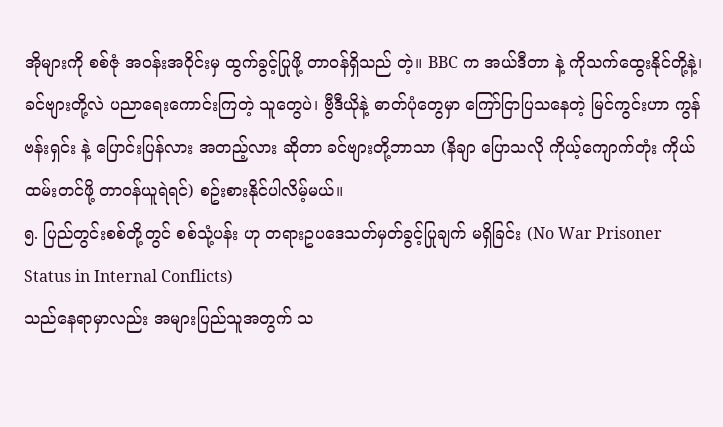အိုများကို စစ်ဇုံ အဝန်းအဝိုင်းမှ ထွက်ခွင့်ပြုဖို့ တာဝန်ရှိသည် တဲ့။ BBC က အယ်ဒီတာ နဲ့ ကိုသက်ထွေးနိုင်တို့နဲ့၊ ခင်ဗျားတို့လဲ ပညာရေးကောင်းကြတဲ့ သူတွေပဲ၊ ဗွီဒီယိုနဲ့ ဓာတ်ပုံတွေမှာ ကြော်ငြာပြသနေတဲ့ မြင်ကွင်းဟာ ကွန်ဗန်းရှင်း နဲ့ ပြောင်းပြန်လား အတည့်လား ဆိုတာ ခင်ဗျားတို့ဘာသာ (နိချာ ပြောသလို ကိုယ့်ကျောက်တုံး ကိုယ်ထမ်းတင်ဖို့ တာဝန်ယူရဲရင်) စဥ်းစားနိုင်ပါလိမ့်မယ်။
၅. ပြည်တွင်းစစ်တို့တွင် စစ်သုံ့ပန်း ဟု တရားဥပဒေသတ်မှတ်ခွင့်ပြုချက် မရှိခြင်း (No War Prisoner Status in Internal Conflicts)
သည်နေရာမှာလည်း အများပြည်သူအတွက် သ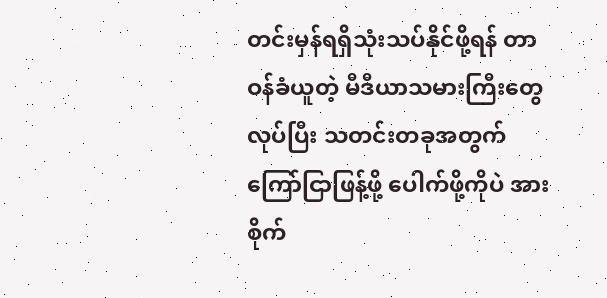တင်းမှန်ရရှိသုံးသပ်နိုင်ဖို့ရန် တာဝန်ခံယူတဲ့ မီဒီယာသမားကြီးတွေ လုပ်ပြီး သတင်းတခုအတွက် ကြော်ငြာဖြန့်ဖို့ ပေါက်ဖို့ကိုပဲ အားစိုက်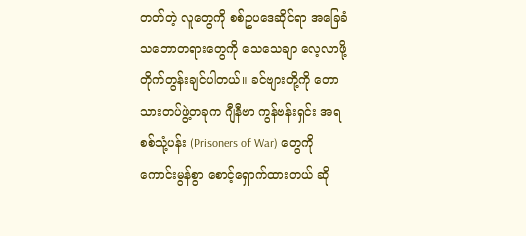တတ်တဲ့ လူတွေကို စစ်ဥပဒေဆိုင်ရာ အခြေခံသဘောတရားတွေကို သေသေချာ လေ့လာဖို့ တိုက်တွန်းချင်ပါတယ်။ ခင်ဗျားတို့ကို တောသားတပ်ဖွဲ့တခုက ဂျီနီဗာ ကွန်ဗန်းရှင်း အရ စစ်သုံ့ပန်း (Prisoners of War) တွေကို ကောင်းမွန်စွာ စောင့်ရှောက်ထားတယ် ဆို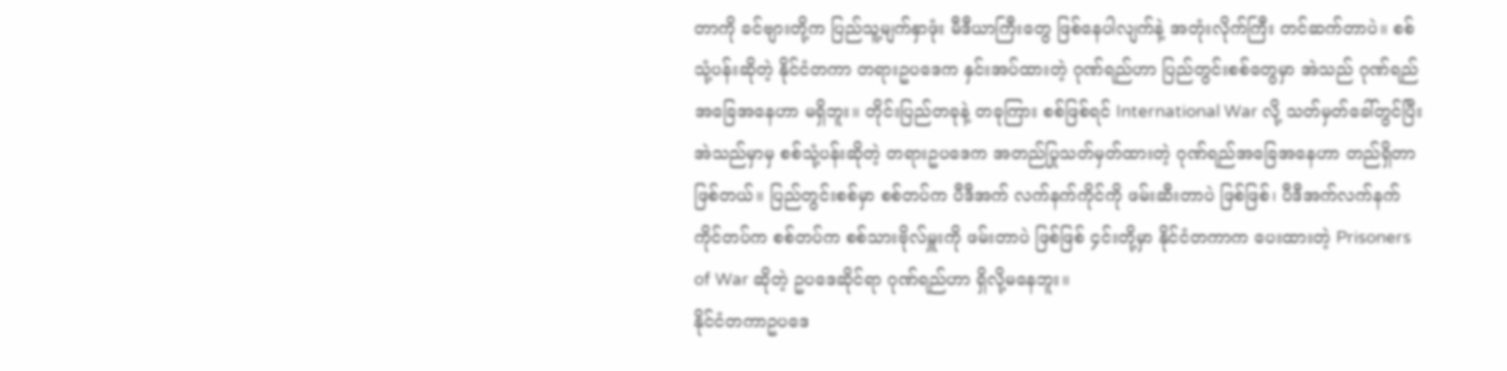တာကို ခင်ဗျားတို့က ပြည်သူ့မျက်နှာဖုံး မီဒီယာကြီးတွေ ဖြစ်နေပါလျက်နဲ့ အတုံးလိုက်ကြီး တင်ဆက်တာပဲ။ စစ်သုံ့ပန်းဆိုတဲ့ နိုင်ငံတကာ တရားဥပဒေက နှင်းအပ်ထားတဲ့ ဂုဏ်ရည်ဟာ ပြည်တွင်းစစ်တွေမှာ အဲသည် ဂုဏ်ရည်အခြေအနေဟာ မရှိဘူး။ တိုင်းပြည်တခုနဲ့ တခုကြား စစ်ဖြစ်ရင် International War လို့ သတ်မှတ်ခေါ်တွင်ပြီး အဲသည်မှာမှ စစ်သုံ့ပန်းဆိုတဲ့ တရားဥပဒေက အတည်ပြုသတ်မှတ်ထားတဲ့ ဂုဏ်ရည်အခြေအနေဟာ တည်ရှိတာ ဖြစ်တယ်။ ပြည်တွင်းစစ်မှာ စစ်တပ်က ပီဒီအက် လက်နက်ကိုင်ကို ဖမ်းဆီးတာပဲ ဖြစ်ဖြစ်၊ ပီဒီအက်လက်နက်ကိုင်တပ်က စစ်တပ်က စစ်သားဗိုလ်မှူးကို ဖမ်းတာပဲ ဖြစ်ဖြစ် ၄င်းတို့မှာ နိုင်ငံတကာက ပေးထားတဲ့ Prisoners of War ဆိုတဲ့ ဥပဒေဆိုင်ရာ ဂုဏ်ရည်ဟာ ရှိလို့မနေဘူး။
နိုင်ငံတကာဥပဒေ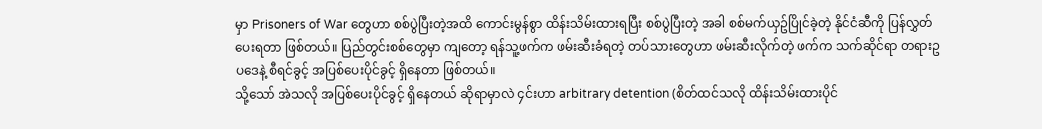မှာ Prisoners of War တွေဟာ စစ်ပွဲပြီးတဲ့အထိ ကောင်းမွန်စွာ ထိန်းသိမ်းထားရပြီး စစ်ပွဲပြီးတဲ့ အခါ စစ်မက်ယှဥ်ပြိုင်ခဲ့တဲ့ နိုင်ငံဆီကို ပြန်လွှတ်ပေးရတာ ဖြစ်တယ်။ ပြည်တွင်းစစ်တွေမှာ ကျတော့ ရန်သူ့ဖက်က ဖမ်းဆီးခံရတဲ့ တပ်သားတွေဟာ ဖမ်းဆီးလိုက်တဲ့ ဖက်က သက်ဆိုင်ရာ တရားဥပဒေနဲ့ စီရင်ခွင့် အပြစ်ပေးပိုင်ခွင့် ရှိနေတာ ဖြစ်တယ်။
သို့သော် အဲသလို အပြစ်ပေးပိုင်ခွင့် ရှိနေတယ် ဆိုရာမှာလဲ ၄င်းဟာ arbitrary detention (စိတ်ထင်သလို ထိန်းသိမ်းထားပိုင်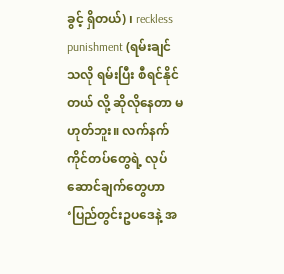ခွင့် ရှိတယ်) ၊ reckless punishment (ရမ်းချင်သလို ရမ်းပြီး စီရင်နိုင်တယ် လို့ ဆိုလိုနေတာ မဟုတ်ဘူး။ လက်နက်ကိုင်တပ်တွေရဲ့ လုပ်ဆောင်ချက်တွေဟာ ‘ပြည်တွင်းဥပဒေနဲ့ အ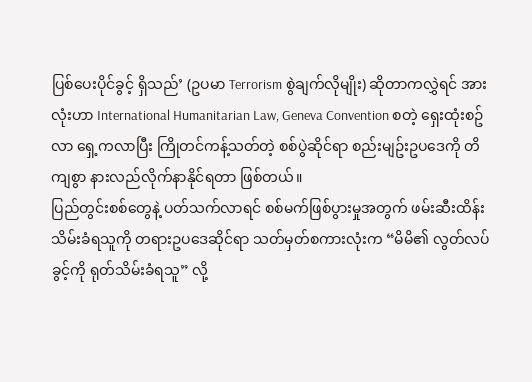ပြစ်ပေးပိုင်ခွင့် ရှိသည်’ (ဥပမာ Terrorism စွဲချက်လိုမျိုး) ဆိုတာကလွှဲရင် အားလုံးဟာ International Humanitarian Law, Geneva Convention စတဲ့ ရှေးထုံးစဥ်လာ ရှေ့ကလာပြီး ကြိုတင်ကန့်သတ်တဲ့ စစ်ပွဲဆိုင်ရာ စည်းမျဥ်းဥပဒေကို တိကျစွာ နားလည်လိုက်နာနိုင်ရတာ ဖြစ်တယ်။
ပြည်တွင်းစစ်တွေနဲ့ ပတ်သက်လာရင် စစ်မက်ဖြစ်ပွားမှုအတွက် ဖမ်းဆီးထိန်းသိမ်းခံရသူကို တရားဥပဒေဆိုင်ရာ သတ်မှတ်စကားလုံးက “မိမိ၏ လွတ်လပ်ခွင့်ကို ရုတ်သိမ်းခံရသူ” လို့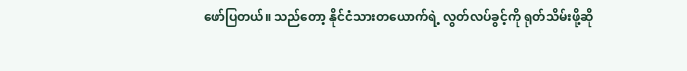ဖော်ပြတယ်။ သည်တော့ နိုင်ငံသားတယောက်ရဲ့ လွတ်လပ်ခွင့်ကို ရုတ်သိမ်းဖို့ဆို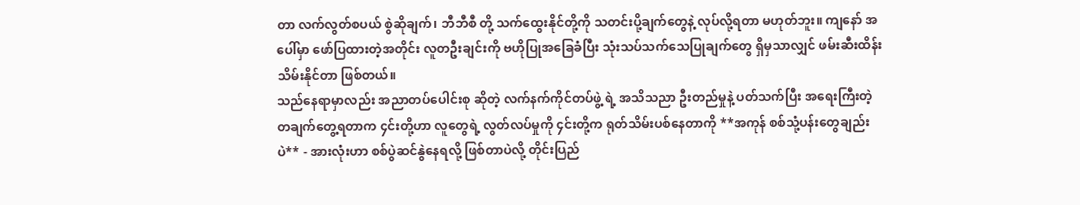တာ လက်လွတ်စပယ် စွဲဆိုချက်၊ ဘီဘီစီ တို့ သက်ထွေးနိုင်တို့ကို သတင်းပို့ချက်တွေနဲ့ လုပ်လို့ရတာ မဟုတ်ဘူး။ ကျနော် အပေါ်မှာ ဖော်ပြထားတဲ့အတိုင်း လူတဦးချင်းကို ဗဟိုပြုအခြေခံပြီး သုံးသပ်သက်သေပြုချက်တွေ ရှိမှသာလျှင် ဖမ်းဆီးထိန်းသိမ်းနိုင်တာ ဖြစ်တယ်။
သည်နေရာမှာလည်း အညာတပ်ပေါင်းစု ဆိုတဲ့ လက်နက်ကိုင်တပ်ဖွဲ့ ရဲ့ အသိသညာ ဦးတည်မှုနဲ့ ပတ်သက်ပြီး အရေးကြီးတဲ့ တချက်တွေ့ရတာက ၄င်းတို့ဟာ လူတွေရဲ့ လွတ်လပ်မှုကို ၄င်းတို့က ရုတ်သိမ်းပစ်နေတာကို **အကုန် စစ်သုံ့ပန်းတွေချည်းပဲ** - အားလုံးဟာ စစ်ပွဲဆင်နွဲနေရလို့ ဖြစ်တာပဲလို့ တိုင်းပြည်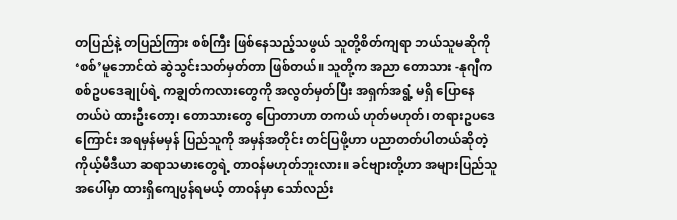တပြည်နဲ့ တပြည်ကြား စစ်ကြီး ဖြစ်နေသည့်သဖွယ် သူတို့စိတ်ကျရာ ဘယ်သူမဆိုကို ‘စစ်’မူဘောင်ထဲ ဆွဲသွင်းသတ်မှတ်တာ ဖြစ်တယ်။ သူတို့က အညာ တောသား -နုဂျီက စစ်ဥပဒေချုပ်ရဲ့ ကချွတ်ကလားတွေကို အလွတ်မှတ်ပြီး အရှက်အရွံ့ မရှိ ပြောနေတယ်ပဲ ထားဦးတော့၊ တောသားတွေ ပြောတာဟာ တကယ် ဟုတ်မဟုတ်၊ တရားဥပဒေကြောင်း အရမှန်မမှန် ပြည်သူကို အမှန်အတိုင်း တင်ပြဖို့ဟာ ပညာတတ်ပါတယ်ဆိုတဲ့ ကိုယ့်မီဒီယာ ဆရာသမားတွေရဲ့ တာဝန်မဟုတ်ဘူးလား။ ခင်ဗျားတို့ဟာ အများပြည်သူအပေါ်မှာ ထားရှိကျေပွန်ရမယ့် တာဝန်မှာ သော်လည်း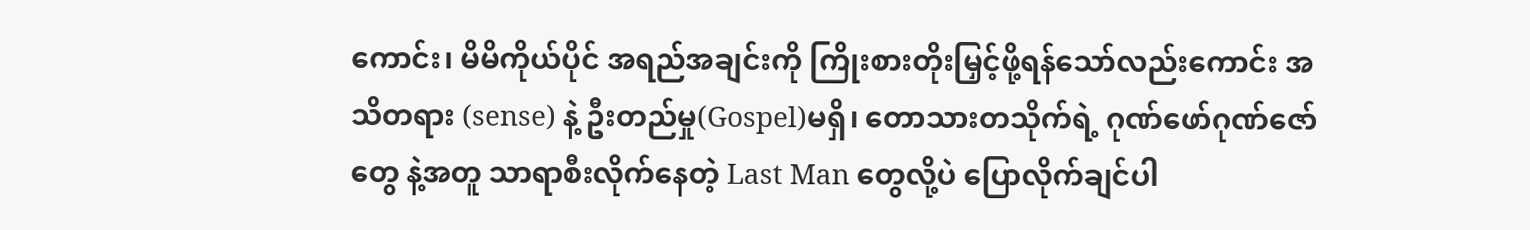ကောင်း၊ မိမိကိုယ်ပိုင် အရည်အချင်းကို ကြိုးစားတိုးမြှင့်ဖို့ရန်သော်လည်းကောင်း အသိတရား (sense) နဲ့ ဦးတည်မှု(Gospel)မရှိ၊ တောသားတသိုက်ရဲ့ ဂုဏ်ဖော်ဂုဏ်ဇော်တွေ နဲ့အတူ သာရာစီးလိုက်နေတဲ့ Last Man တွေလို့ပဲ ပြောလိုက်ချင်ပါ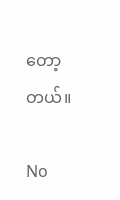တော့တယ်။

No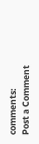comments:
Post a Comment